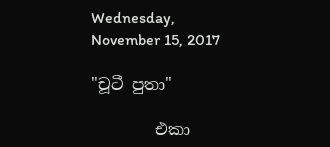Wednesday, November 15, 2017

"චූටී පුතා"

        එකා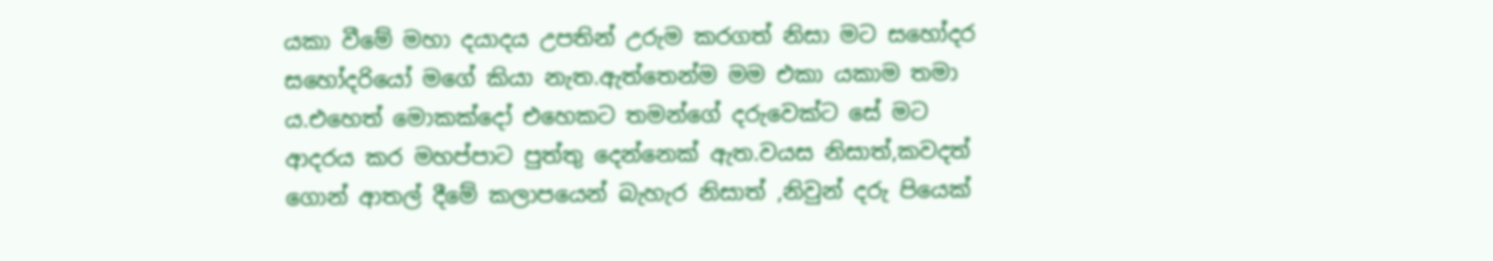යකා වීමේ මහා දයාදය උපතින් උරුම කරගත් නිසා මට සහෝදර සහෝදරියෝ මගේ කියා නැත.ඇත්තෙන්ම මම එකා යකාම තමා ය.එහෙත් මොකක්දෝ එහෙකට තමන්ගේ දරුවෙක්ට සේ මට ආදරය කර මහප්පාට පුත්තු දෙන්නෙක් ඇත.වයස නිසාත්,කවදත් ගොන් ආතල් දීමේ කලාපයෙන් බැහැර නිසාත් ,නිවුන් දරු පියෙක්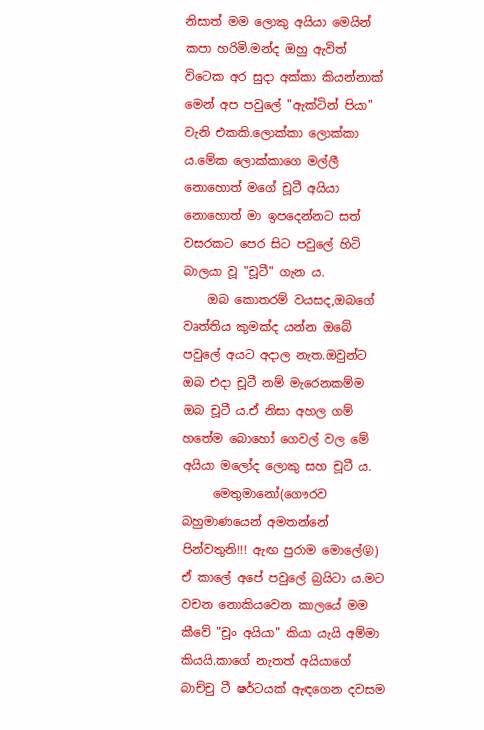නිසාත් මම ලොකු අයියා මෙයින් කපා හරිමි.මන්ද ඔහු ඇවිත් විටෙක අර සුදා අක්කා කියන්නාක් මෙන් අප පවුලේ "ඇක්ටින් පියා" වැනි එකකි.ලොක්කා ලොක්කා ය.මේක ලොක්කාගෙ මල්ලී නොහොත් මගේ චූටී අයියා නොහොත් මා ඉපදෙන්නට සත් වසරකට පෙර සිට පවුලේ හිටි බාලයා වූ "චූටී" ගැන ය.
    ඔබ කොතරම් වයසද,ඔබගේ වෘත්තිය කුමක්ද යන්න ඔබේ පවුලේ අයට අදාල නැත.ඔවුන්ට ඔබ එදා චූටී නම් මැරෙනකම්ම ඔබ චූටී ය.ඒ නිසා අහල ගම් හතේම බොහෝ ගෙවල් වල මේ අයියා මලෝද ලොකු සහ චූටී ය.
     මෙතුමානෝ(ගෞරව බහුමාණයෙන් අමතන්නේ පින්වතුනි!!! ඇඟ පුරාම මොලේ😝) ඒ කාලේ අපේ පවුලේ බ්‍රයිටා ය.මට වචන නොකියවෙන කාලයේ මම කීවේ "චූං අයියා" කියා යැයි අම්මා කියයි.කාගේ නැතත් අයියාගේ බාච්චු ටී ෂර්ටයක් ඇඳගෙන දවසම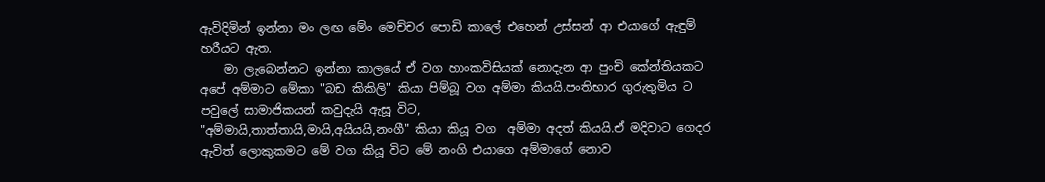ඇවිදිමින් ඉන්නා මං ලඟ මේං මෙච්චර පොඩි කාලේ එහෙන් උස්සන් ආ එයාගේ ඇඳුම් හරීයට ඇත.
    මා ලැබෙන්නට ඉන්නා කාලයේ ඒ වග හාංකවිසියක් නොදැන ආ පුංචි කේන්තියකට අපේ අම්මාට මේකා "බඩ කිකිලි" කියා පිම්බූ වග අම්මා කියයි.පංතිභාර ගුරුතුමිය ට පවුලේ සාමාජිකයන් කවුදැයි ඇසූ විට,
"අම්මායි,තාත්තායි,මායි,අයියයි,නංගී" කියා කියූ වග  අම්මා අදත් කියයි.ඒ මදිවාට ගෙදර ඇවිත් ලොකුකමට මේ වග කියූ විට මේ නංගි එයාගෙ අම්මාගේ නොව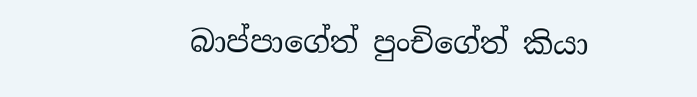බාප්පාගේත් පුංචිගේත් කියා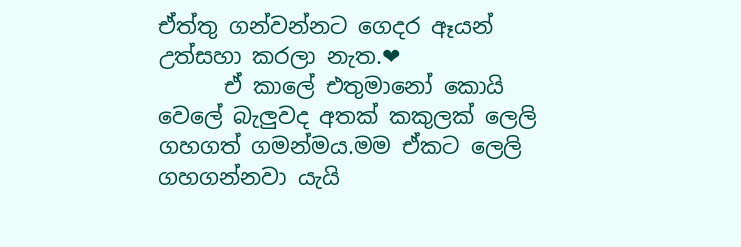ඒත්තු ගන්වන්නට ගෙදර ඈයන් උත්සහා කරලා නැත.❤
      ඒ කාලේ එතුමානෝ කොයි වෙලේ බැලුවද අතක් කකුලක් ලෙලි ගහගත් ගමන්මය.මම ඒකට ලෙලි ගහගන්නවා යැයි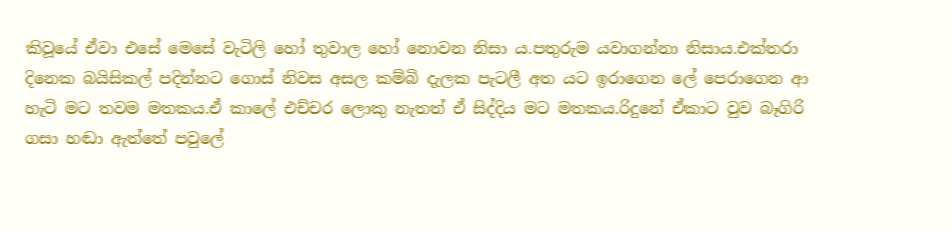කිවූයේ ඒවා එසේ මෙසේ වැටිලි හෝ තුවාල හෝ නොවන නිසා ය.පතුරුම යවාගන්නා නිසාය.එක්තරා දිනෙක බයිසිකල් පදින්නට ගොස් නිවස අසල කම්බි දැලක පැටලී අත යට ඉරාගෙන ලේ පෙරාගෙන ආ හැටි මට තවම මතකය.ඒ කාලේ එච්චර ලොකු නැතත් ඒ සිද්දිය මට මතකය.රිදුනේ ඒකාට වුව බෑගිරි ගසා හඬා ඇත්තේ පවුලේ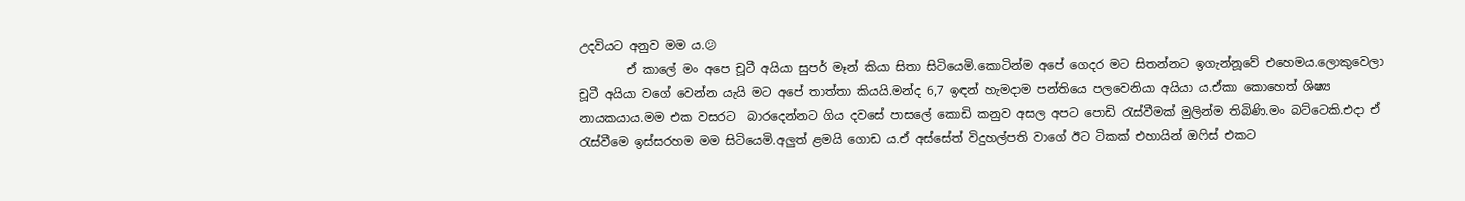උදවියට අනුව මම ය.😕
        ඒ කාලේ මං අපෙ චූටී අයියා සුපර් මෑන් කියා සිතා සිටියෙමි.කොටින්ම අපේ ගෙදර මට සිතන්නට ඉගැන්නූවේ එහෙමය.ලොකුවෙලා චූටී අයියා වගේ වෙන්න යැයි මට අපේ තාත්තා කියයි.මන්ද 6,7 ඉඳන් හැමදාම පන්තියෙ පලවෙනියා අයියා ය.ඒකා කොහෙත් ශිෂ්‍ය නායකයාය.මම එක වසරට  බාරදෙන්නට ගිය දවසේ පාසලේ කොඩි කනුව අසල අපට පොඩි රැස්වීමක් මුලින්ම තිබිණි.මං බට්ටෙකි.එදා ඒ රැස්වීමෙ ඉස්සරහම මම සිටියෙමි.අලුත් ළමයි ගොඩ ය.ඒ අස්සේත් විදුහල්පති වාගේ ඊට ටිකක් එහායින් ඔෆිස් එකට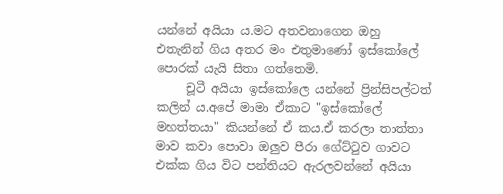යන්නේ අයියා ය.මට අතවනාගෙන ඔහු එතැනින් ගිය අතර මං එතුමාණෝ ඉස්කෝලේ පොරක් යැයි සිතා ගත්තෙමි.
     චූටී අයියා ඉස්කෝලෙ යන්නේ ප්‍රින්සිපල්ටත් කලින් ය.අපේ මාමා ඒකාට "ඉස්කෝලේ මහත්තයා" කියන්නේ ඒ කය.ඒ කරලා තාත්තා මාව කවා පොවා ඔලුව පීරා ගේට්ටුව ගාවට එක්ක ගිය විට පන්තියට ඇරලවන්නේ අයියා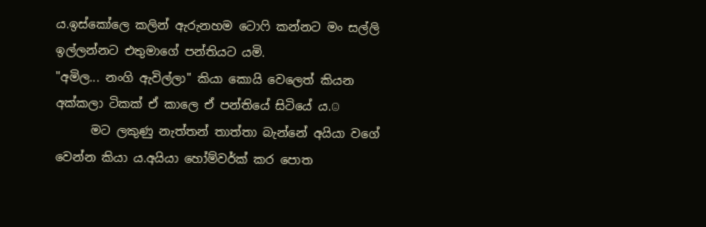ය.ඉස්කෝලෙ කලින් ඇරුනහම ටොෆි කන්නට මං සල්ලි ඉල්ලන්නට එතුමාගේ පන්තියට යමි.
"අමිල... නංගි ඇවිල්ලා" කියා කොයි වෙලෙත් කියන අක්කලා ටිකක් ඒ කාලෙ ඒ පන්තියේ සිටියේ ය.☺
      මට ලකුණු නැත්තන් තාත්තා බැන්නේ අයියා වගේ වෙන්න කියා ය.අයියා හෝම්වර්ක් කර පොත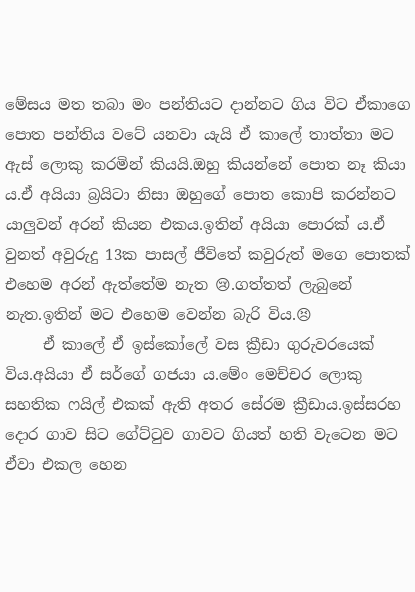මේසය මත තබා මං පන්තියට දාන්නට ගිය විට ඒකාගෙ පොත පන්තිය වටේ යනවා යැයි ඒ කාලේ තාත්තා මට ඇස් ලොකු කරමින් කියයි.ඔහු කියන්නේ පොත නෑ කියා ය.ඒ අයියා බ්‍රයිටා නිසා ඔහුගේ පොත කොපි කරන්නට යාලුවන් අරන් කියන එකය.ඉතින් අයියා පොරක් ය.ඒ වුනත් අවුරුදු 13ක පාසල් ජීවිතේ කවුරුත් මගෙ පොතක් එහෙම අරන් ඇත්තේම නැත 😢.ගත්තත් ලැබුනේ නැත.ඉතින් මට එහෙම වෙන්න බැරි විය.😣
     ඒ කාලේ ඒ ඉස්කෝලේ වස ක්‍රීඩා ගුරුවරයෙක් විය.අයියා ඒ සර්ගේ ගජයා ය.මේං මෙච්චර ලොකු සහතික ෆයිල් එකක් ඇති අතර සේරම ක්‍රීඩාය.ඉස්සරහ දොර ගාව සිට ගේට්ටුව ගාවට ගියත් හති වැටෙන මට ඒවා එකල හෙන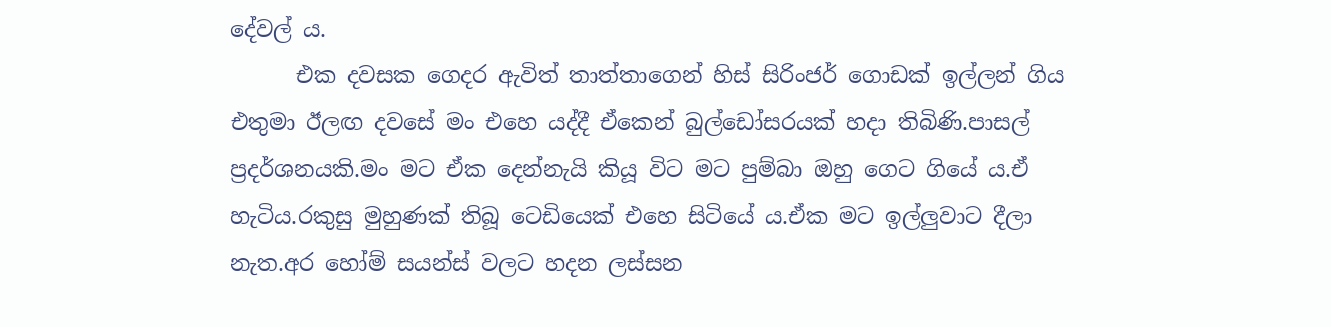දේවල් ය.
      එක දවසක ගෙදර ඇවිත් තාත්තාගෙන් හිස් සිරිංජර් ගොඩක් ඉල්ලන් ගිය එතුමා ඊලඟ දවසේ මං එහෙ යද්දී ඒකෙන් බුල්ඩෝසරයක් හදා තිබිණි.පාසල් ප්‍රදර්ශනයකි.මං මට ඒක දෙන්නැයි කියූ විට මට පුම්බා ඔහු ගෙට ගියේ ය.ඒ හැටිය.රකුසු මුහුණක් තිබූ ටෙඩියෙක් එහෙ සිටියේ ය.ඒක මට ඉල්ලුවාට දීලා නැත.අර හෝම් සයන්ස් වලට හදන ලස්සන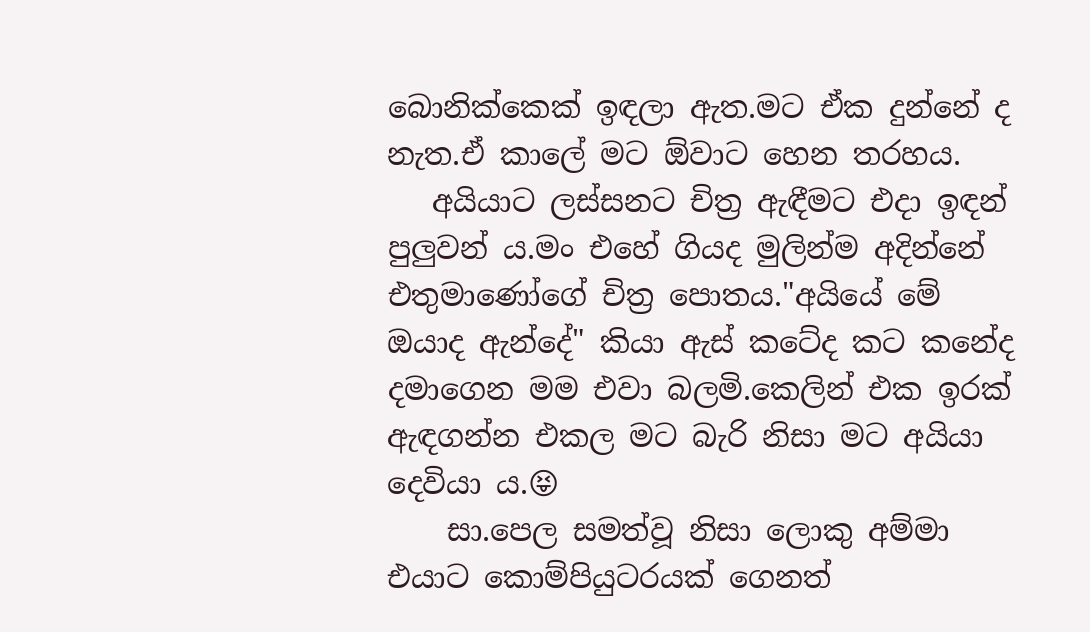බොනික්කෙක් ඉඳලා ඇත.මට ඒක දුන්නේ ද නැත.ඒ කාලේ මට ඕවාට හෙන තරහය.
   අයියාට ලස්සනට චිත්‍ර ඇඳීමට එදා ඉඳන් පුලුවන් ය.මං එහේ ගියද මුලින්ම අදින්නේ එතුමාණෝගේ චිත්‍ර පොතය."අයියේ මේ ඔයාද ඇන්දේ" කියා ඇස් කටේද කට කනේද දමාගෙන මම එවා බලමි.කෙලින් එක ඉරක් ඇඳගන්න එකල මට බැරි නිසා මට අයියා දෙවියා ය.😝
    සා.පෙල සමත්වූ නිසා ලොකු අම්මා එයාට කොම්පියුටරයක් ගෙනත්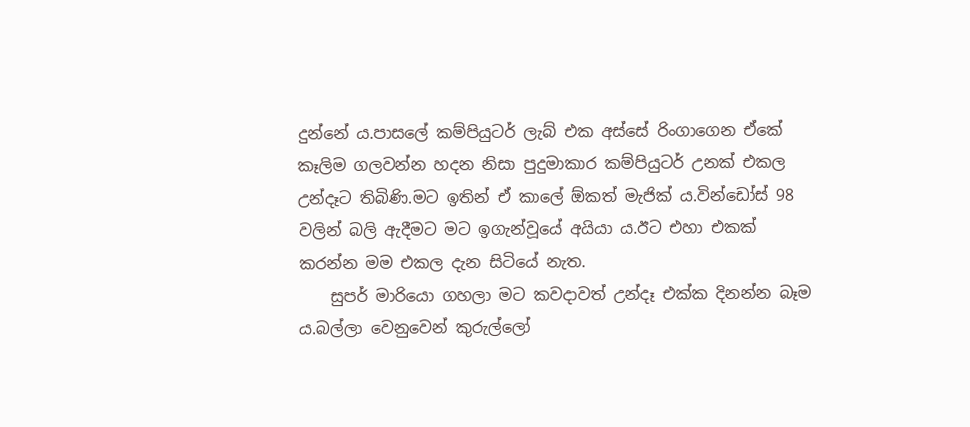දුන්නේ ය.පාසලේ කම්පියුටර් ලැබ් එක අස්සේ රිංගාගෙන ඒකේ කෑලිම ගලවන්න හදන නිසා පුදුමාකාර කම්පියුටර් උනක් එකල උන්දෑට තිබිණි.මට ඉතින් ඒ කාලේ ඕකත් මැජික් ය.වින්ඩෝස් 98 වලින් බලි ඇදීමට මට ඉගැන්වූයේ අයියා ය.ඊට එහා එකක් කරන්න මම එකල දැන සිටියේ නැත.
    සුපර් මාරියො ගහලා මට කවදාවත් උන්දෑ එක්ක දිනන්න බෑම ය.බල්ලා වෙනුවෙන් කුරුල්ලෝ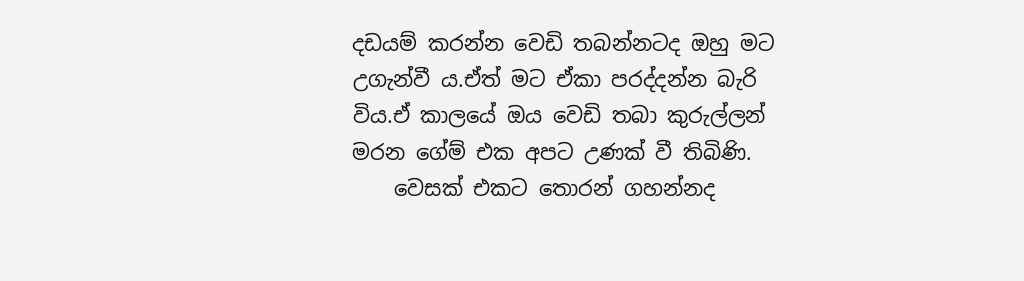දඩයම් කරන්න වෙඩි තබන්නටද ඔහු මට උගැන්වී ය.ඒත් මට ඒකා පරද්දන්න බැරි විය.ඒ කාලයේ ඔය වෙඩි තබා කුරුල්ලන් මරන ගේම් එක අපට උණක් වී තිබිණි.
    වෙසක් එකට තොරන් ගහන්නද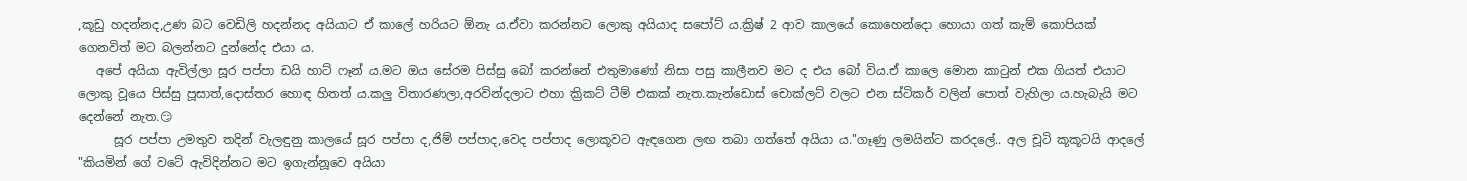,කූඩු හදන්නද,උණ බට වෙඩිලි හදන්නද අයියාට ඒ කාලේ හරියට ඕනැ ය.ඒවා කරන්නට ලොකු අයියාද සපෝට් ය.ක්‍රිෂ් 2 ආව කාලයේ කොහෙන්දො හොයා ගත් කැම් කොපියක් ගෙනවිත් මට බලන්නට දුන්නේද එයා ය.
   අපේ අයියා ඇවිල්ලා සූර පප්පා ඩයි හාට් ෆෑන් ය.මට ඔය සේරම පිස්සු බෝ කරන්නේ එතුමාණෝ නිසා පසු කාලීනව මට ද එය බෝ විය.ඒ කාලෙ මොන කාටුන් එක ගියත් එයාට ලොකු වූයෙ පිස්සු පූසාත්,දොස්තර හොඳ හිතත් ය.කලු විතාරණලා,අරවින්දලාට එහා ක්‍රිකට් ටීම් එකක් නැත.කැන්ඩොස් චොක්ලට් වලට එන ස්ටිකර් වලින් පොත් වැහිලා ය.හැබැයි මට දෙන්නේ නැත.😏
      සූර පප්පා උමතුව තදින් වැලඳුනු කාලයේ සූර පප්පා ද,ජිම් පප්පාද,වෙද පප්පාද ලොකූවට ඇඳගෙන ලඟ තබා ගත්තේ අයියා ය."ගෑණු ලමයින්ට කරදලේ.. අල චූටි කූකූටයි ආදලේ "කියමින් ගේ වටේ ඇවිදින්නට මට ඉගැන්නූවෙ අයියා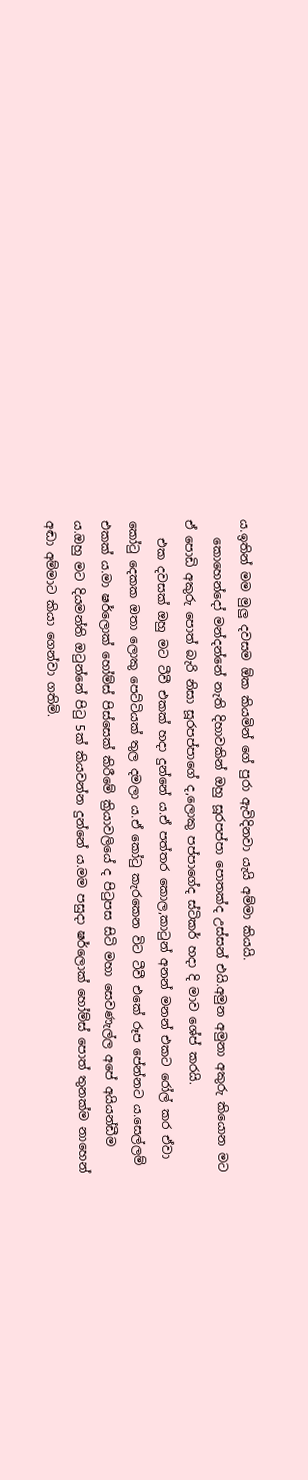ය.ඉතින් මම මුලු දවසම ඕක කියමින් ගේ පුරා ඇවිදිනවා යැයි අම්මා කියයි.
   කොහෙන්දෝ මන්දන්නේ නැති දිහාවකින් ඔහු සූරපප්පා පොතක්ද උස්සන් එයි.අමුන අමුනා අකුරු කියොන මට ඒ පොඩි අකුරු පොත් බැරි නිසා සූරපප්පාගේ ද,ලොකු පප්පාගේද ස්ටිකර් හදා දි මාව ශේප් කරයි.
   එක දවසක් ඔහු මට ටීවී එකක් හදා දුන්නේ ය.ඒ පත්තර කොල,කාටුන් අනන් මනන් එකට රෝල් කර ඒවා කෝටු දෙකක ඔතා ලොකු පෙට්ටියක් තුල දමලා ය.ඒ කෝටු කැරකෙන විට ටීවී එකේ රූප පේන්නට ය.සෙල්ලම් එකක් ය.මා ෂර්ලොක් හෝම්ස් පිස්සෙක් කිරීමේ ක්‍රියාවලියේ ද පිටුපස සිටි මහා සෙවණැල්ල අපේ අයියන්ඩීම ය.ඔහු මට දියමන්ති ඔටුන්නේ පිටු 5ක් කියවන්න දුන්නේ ය.මම පසුදා ෂර්ලොක් හෝම්ස් පොත් තුනක්ම නාහෙන් අඬා අම්මාට කියා ගෙන්වා ගතිමි.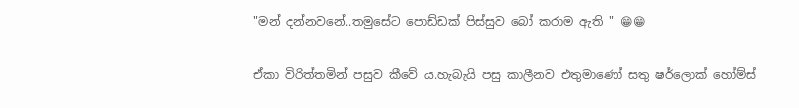"මන් දන්නවනේ..තමුසේට පොඩ්ඩක් පිස්සුව බෝ කරාම ඇති " 😁😁

ඒකා විරිත්තමින් පසුව කීවේ ය.හැබැයි පසු කාලීනව එතුමාණෝ සතු ෂර්ලොක් හෝම්ස්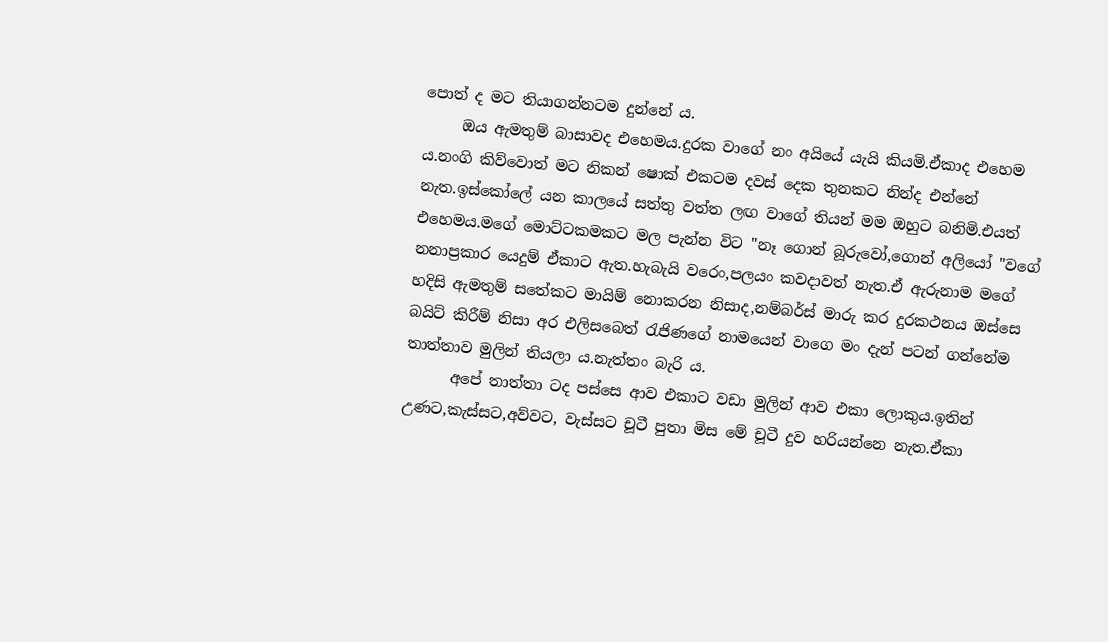පොත් ද මට තියාගන්නටම දුන්නේ ය.
     ඔය ඇමතුම් බාසාවද එහෙමය.දුරක වාගේ නං අයියේ යැයි කියමි.ඒකාද එහෙම ය.නංගි කිව්වොත් මට නිකන් ෂොක් එකටම දවස් දෙක තුනකට නින්ද එන්නේ නැත.ඉස්කෝලේ යන කාලයේ සත්තු වත්ත ලඟ වාගේ තියන් මම ඔහුට බනිමි.එයත් එහෙමය.මගේ මොට්ටකමකට මල පැන්න විට "නෑ ගොන් බූරුවෝ,ගොන් අලියෝ "වගේ නනාප්‍රකාර යෙදුම් ඒකාට ඇත.හැබැයි වරෙං,පලයං කවදාවත් නැත.ඒ ඇරුනාම මගේ හදිසි ඇමතුම් සතේකට මායිම් නොකරන නිසාද,නම්බර්ස් මාරු කර දුරකථනය ඔස්සෙ බයිට් කිරීම් නිසා අර එලිසබෙත් රැජිණගේ නාමයෙන් වාගෙ මං දැන් පටන් ගන්නේම තාත්තාව මුලින් තියලා ය.නැත්තං බැරි ය.
      අපේ තාත්තා ටද පස්සෙ ආව එකාට වඩා මුලින් ආව එකා ලොකුය.ඉතින් උණට,කැස්සට,අව්වට, වැස්සට චූටී පුතා මිස මේ චූටී දුව හරියන්නෙ නැත.ඒකා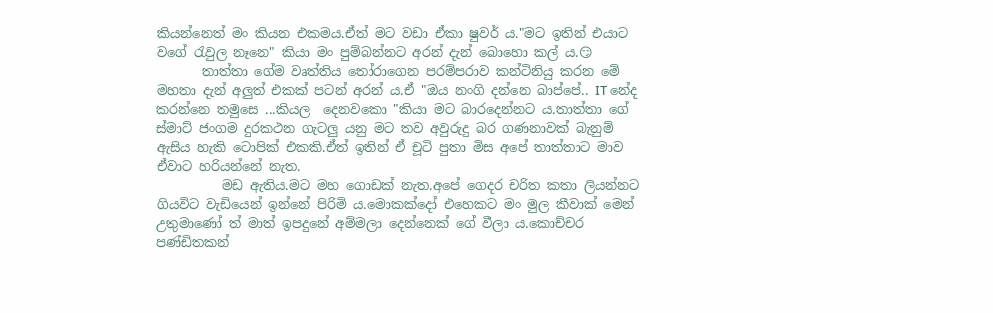කියන්නෙත් මං කියන එකමය.ඒත් මට වඩා ඒකා ෂුවර් ය."මට ඉතින් එයාට වගේ රැවුල නෑනෙ" කියා මං පුම්බන්නට අරන් දැන් බොහො කල් ය.😏
       තාත්තා ගේම වෘත්තිය තෝරාගෙන පරම්පරාව කන්ටිනියු කරන මේ මහතා දැන් අලුත් එකක් පටන් අරන් ය.ඒ "ඔය නංගි දන්නෙ බාප්පේ.. IT නේද කරන්නෙ තමුසෙ ...කියල  දෙනවකො "කියා මට බාරදෙන්නට ය.තාත්තා ගේ ස්මාට් ජංගම දුරකථන ගැටලු යනු මට තව අවුරුදු බර ගණනාවක් බැනුම් ඇසිය හැකි ටොපික් එකකි.ඒත් ඉතින් ඒ චූටි පුතා මිස අපේ තාත්තාට මාව ඒවාට හරියන්නේ නැත.
          මඩ ඇතිය.මට මහ ගොඩක් නැත.අපේ ගෙදර චරිත කතා ලියන්නට ගියවිට වැඩියෙන් ඉන්නේ පිරිමි ය.මොකක්දෝ එහෙකට මං මුල කීවාක් මෙන් උතුමාණෝ ත් මාත් ඉපදුනේ අම්මලා දෙන්නෙක් ගේ වීලා ය.කොච්චර පණ්ඩිතකන්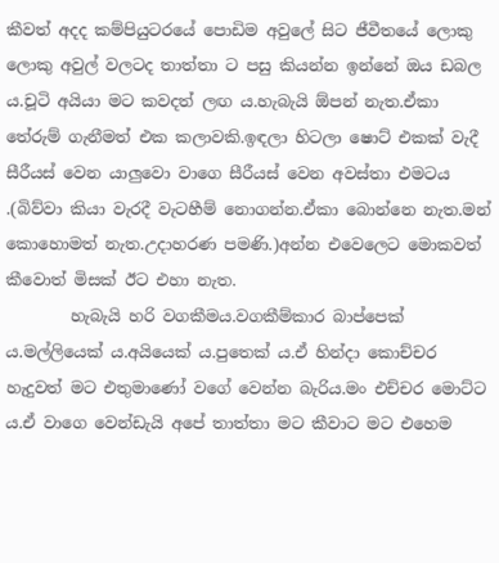කීවත් අදද කම්පියුටරයේ පොඩිම අවුලේ සිට ජීවීතයේ ලොකු ලොකු අවුල් වලටද තාත්තා ට පසු කියන්න ඉන්නේ ඔය ඩබල ය.චූටි අයියා මට කවදත් ලඟ ය.හැබැයි ඕපන් නැත.ඒකා තේරුම් ගැනීමත් එක කලාවකි.ඉඳලා හිටලා ෂොට් එකක් වැදී සීරීයස් වෙන යාලුවො වාගෙ සීරීයස් වෙන අවස්තා එමටය .(බිව්වා කියා වැරදී වැටහීම් නොගන්න.ඒකා බොන්නෙ නැත.මන් කොහොමත් නැත.උදාහරණ පමණි.)අන්න එවෙලෙට මොකවත් කීවොත් මිසක් ඊට එහා නැත.
        හැබැයි හරි වගකීමය.වගකීම්කාර බාප්පෙක් ය.මල්ලියෙක් ය.අයියෙක් ය.පුතෙක් ය.ඒ හින්දා කොච්චර හැදුවත් මට එතුමාණෝ වගේ වෙන්න බැරිය.මං එච්චර මොට්ට ය.ඒ වාගෙ වෙන්ඩැයි අපේ තාත්තා මට කීවාට මට එහෙම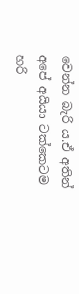වෙන්න බැරි ය.ඒ අතින් අපේ අයියා ටක්කෙටම හරි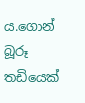ය.ගොන් බූරූ තඩියෙක්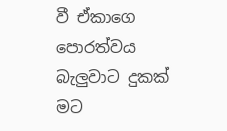වී ඒකාගෙ පොරත්වය බැලුවාට දුකක් මට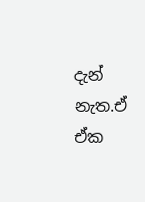දැන් නැත.ඒ ඒක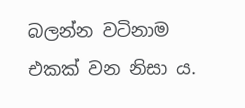බලන්න වටිනාම එකක් වන නිසා ය.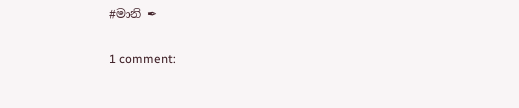#මානි ✒

1 comment: